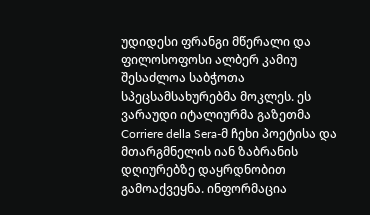უდიდესი ფრანგი მწერალი და ფილოსოფოსი ალბერ კამიუ შესაძლოა საბჭოთა სპეცსამსახურებმა მოკლეს. ეს ვარაუდი იტალიურმა გაზეთმა Corriere della Sera-მ ჩეხი პოეტისა და მთარგმნელის იან ზაბრანის დღიურებზე დაყრდნობით გამოაქვეყნა. ინფორმაცია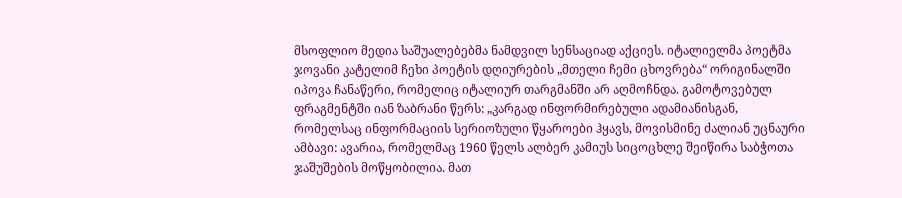მსოფლიო მედია საშუალებებმა ნამდვილ სენსაციად აქციეს. იტალიელმა პოეტმა ჯოვანი კატელიმ ჩეხი პოეტის დღიურების „მთელი ჩემი ცხოვრება“ ორიგინალში იპოვა ჩანაწერი, რომელიც იტალიურ თარგმანში არ აღმოჩნდა. გამოტოვებულ ფრაგმენტში იან ზაბრანი წერს: „კარგად ინფორმირებული ადამიანისგან, რომელსაც ინფორმაციის სერიოზული წყაროები ჰყავს, მოვისმინე ძალიან უცნაური ამბავი: ავარია, რომელმაც 1960 წელს ალბერ კამიუს სიცოცხლე შეიწირა საბჭოთა ჯაშუშების მოწყობილია. მათ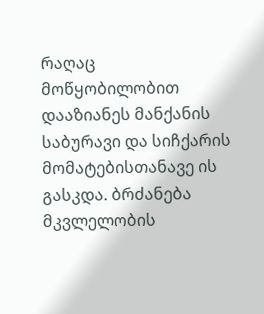რაღაც მოწყობილობით დააზიანეს მანქანის საბურავი და სიჩქარის მომატებისთანავე ის გასკდა. ბრძანება მკვლელობის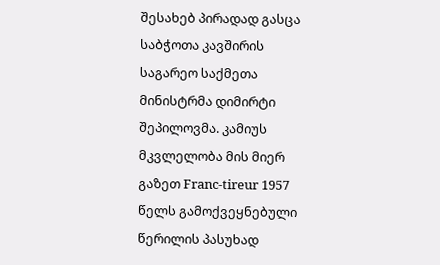შესახებ პირადად გასცა საბჭოთა კავშირის საგარეო საქმეთა მინისტრმა დიმირტი შეპილოვმა. კამიუს მკვლელობა მის მიერ გაზეთ Franc-tireur 1957 წელს გამოქვეყნებული წერილის პასუხად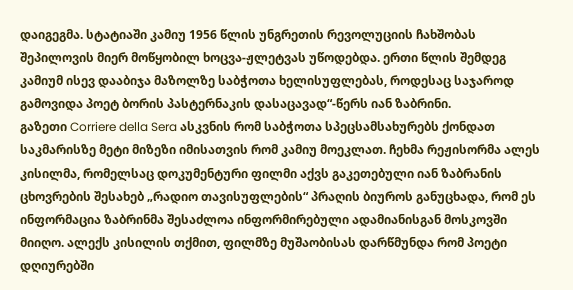დაიგეგმა. სტატიაში კამიუ 1956 წლის უნგრეთის რევოლუციის ჩახშობას შეპილოვის მიერ მოწყობილ ხოცვა-ჟლეტვას უწოდებდა. ერთი წლის შემდეგ კამიუმ ისევ დააბიჯა მაზოლზე საბჭოთა ხელისუფლებას, როდესაც საჯაროდ გამოვიდა პოეტ ბორის პასტერნაკის დასაცავად“-წერს იან ზაბრინი.
გაზეთი Corriere della Sera ასკვნის რომ საბჭოთა სპეცსამსახურებს ქონდათ საკმარისზე მეტი მიზეზი იმისათვის რომ კამიუ მოეკლათ. ჩეხმა რეჟისორმა ალეს კისილმა, რომელსაც დოკუმენტური ფილმი აქვს გაკეთებული იან ზაბრანის ცხოვრების შესახებ „რადიო თავისუფლების“ პრაღის ბიუროს განუცხადა, რომ ეს ინფორმაცია ზაბრინმა შესაძლოა ინფორმირებული ადამიანისგან მოსკოვში მიიღო. ალექს კისილის თქმით, ფილმზე მუშაობისას დარწმუნდა რომ პოეტი დღიურებში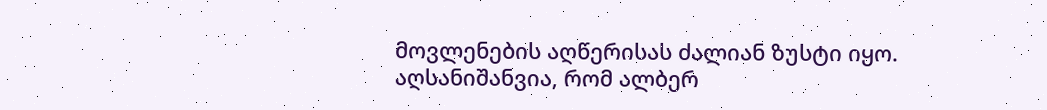მოვლენების აღწერისას ძალიან ზუსტი იყო.
აღსანიშანვია, რომ ალბერ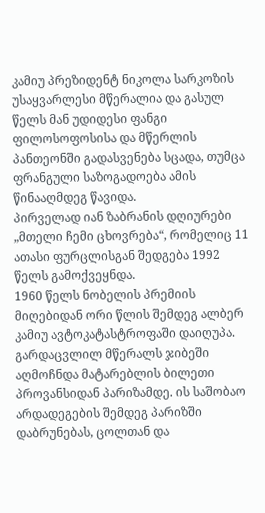კამიუ პრეზიდენტ ნიკოლა სარკოზის უსაყვარლესი მწერალია და გასულ წელს მან უდიდესი ფანგი ფილოსოფოსისა და მწერლის პანთეონში გადასვენება სცადა, თუმცა ფრანგული საზოგადოება ამის წინააღმდეგ წავიდა.
პირველად იან ზაბრანის დღიურები „მთელი ჩემი ცხოვრება“, რომელიც 11 ათასი ფურცლისგან შედგება 1992 წელს გამოქვეყნდა.
1960 წელს ნობელის პრემიის მიღებიდან ორი წლის შემდეგ ალბერ კამიუ ავტოკატასტროფაში დაიღუპა. გარდაცვლილ მწერალს ჯიბეში აღმოჩნდა მატარებლის ბილეთი პროვანსიდან პარიზამდე. ის საშობაო არდადეგების შემდეგ პარიზში დაბრუნებას, ცოლთან და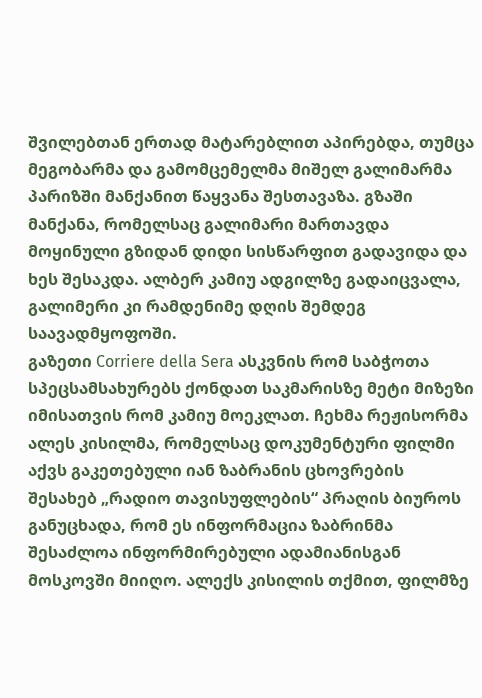შვილებთან ერთად მატარებლით აპირებდა, თუმცა მეგობარმა და გამომცემელმა მიშელ გალიმარმა პარიზში მანქანით წაყვანა შესთავაზა. გზაში მანქანა, რომელსაც გალიმარი მართავდა მოყინული გზიდან დიდი სისწარფით გადავიდა და ხეს შესაკდა. ალბერ კამიუ ადგილზე გადაიცვალა, გალიმერი კი რამდენიმე დღის შემდეგ საავადმყოფოში.
გაზეთი Corriere della Sera ასკვნის რომ საბჭოთა სპეცსამსახურებს ქონდათ საკმარისზე მეტი მიზეზი იმისათვის რომ კამიუ მოეკლათ. ჩეხმა რეჟისორმა ალეს კისილმა, რომელსაც დოკუმენტური ფილმი აქვს გაკეთებული იან ზაბრანის ცხოვრების შესახებ „რადიო თავისუფლების“ პრაღის ბიუროს განუცხადა, რომ ეს ინფორმაცია ზაბრინმა შესაძლოა ინფორმირებული ადამიანისგან მოსკოვში მიიღო. ალექს კისილის თქმით, ფილმზე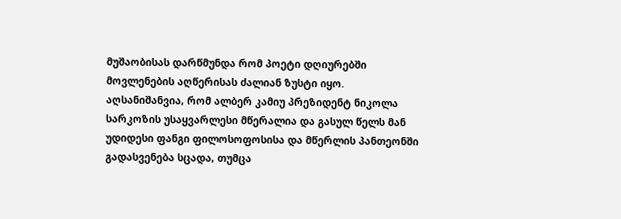მუშაობისას დარწმუნდა რომ პოეტი დღიურებში მოვლენების აღწერისას ძალიან ზუსტი იყო.
აღსანიშანვია, რომ ალბერ კამიუ პრეზიდენტ ნიკოლა სარკოზის უსაყვარლესი მწერალია და გასულ წელს მან უდიდესი ფანგი ფილოსოფოსისა და მწერლის პანთეონში გადასვენება სცადა, თუმცა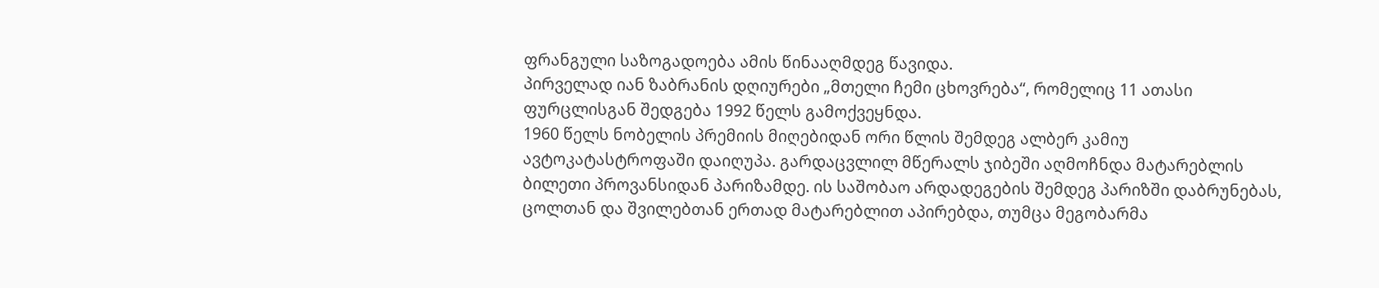ფრანგული საზოგადოება ამის წინააღმდეგ წავიდა.
პირველად იან ზაბრანის დღიურები „მთელი ჩემი ცხოვრება“, რომელიც 11 ათასი ფურცლისგან შედგება 1992 წელს გამოქვეყნდა.
1960 წელს ნობელის პრემიის მიღებიდან ორი წლის შემდეგ ალბერ კამიუ ავტოკატასტროფაში დაიღუპა. გარდაცვლილ მწერალს ჯიბეში აღმოჩნდა მატარებლის ბილეთი პროვანსიდან პარიზამდე. ის საშობაო არდადეგების შემდეგ პარიზში დაბრუნებას, ცოლთან და შვილებთან ერთად მატარებლით აპირებდა, თუმცა მეგობარმა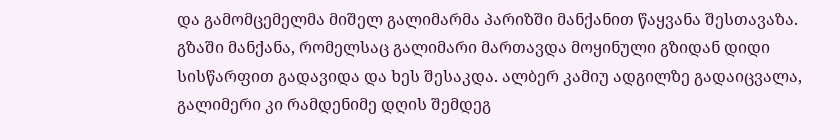და გამომცემელმა მიშელ გალიმარმა პარიზში მანქანით წაყვანა შესთავაზა. გზაში მანქანა, რომელსაც გალიმარი მართავდა მოყინული გზიდან დიდი სისწარფით გადავიდა და ხეს შესაკდა. ალბერ კამიუ ადგილზე გადაიცვალა, გალიმერი კი რამდენიმე დღის შემდეგ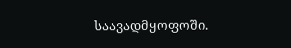საავადმყოფოში.